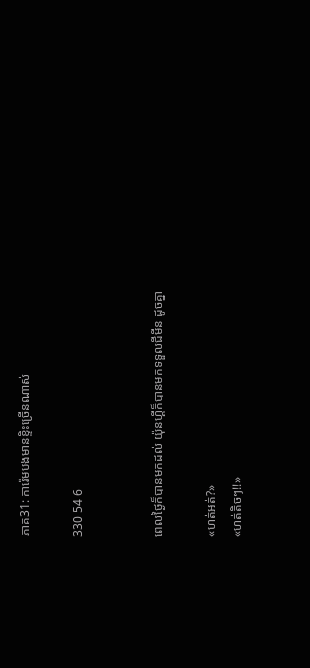ភាគ31: ការ៉េមបងមានខ្ទិះច្រើនណាស់

330 54 6


ពេលថ្ងៃក៏បានមកដល់ យ៉ុនហ្គីក៏បានមកទទួលជីមីន ដូចគ្នា

«ហត់អត់?»
«ហត់តិចៗ!!»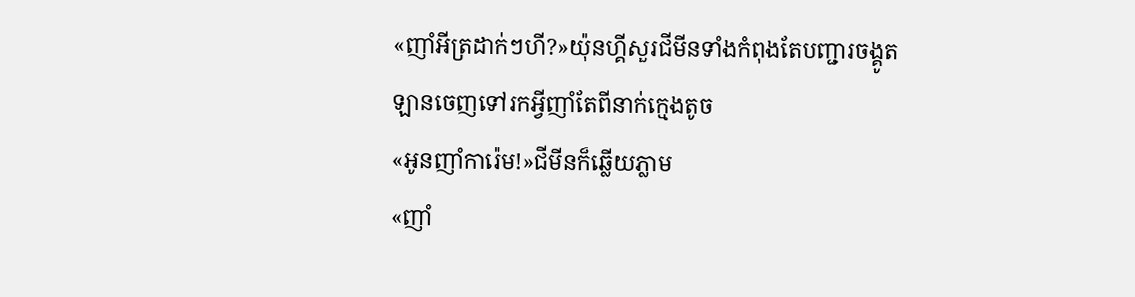«ញាំអីត្រដាក់ៗហី?»យ៉ុនហ្គីសួរជីមីនទាំងកំពុងតែបញ្ជារចង្គូតឡានចេញទៅរកអ្វីញាំតែពីនាក់ក្មេងតូច
«អូនញាំការ៉េម!»ជីមីនក៏ឆ្លើយភ្លាម
«ញាំ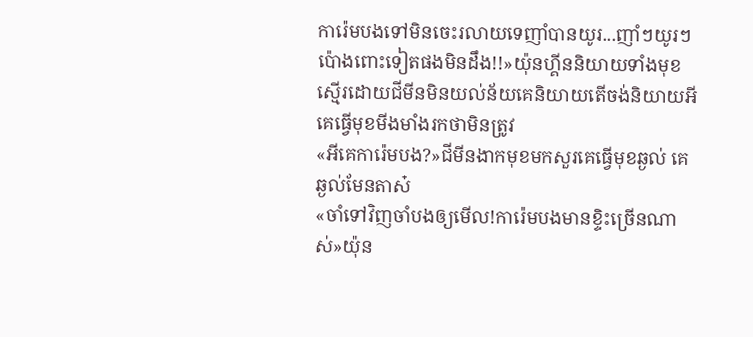ការ៉េមបងទៅមិនចេះរលាយទេញាំបានយូរ...ញាំៗយូរៗប៉ោងពោះទៀតផងមិនដឹង!!»យ៉ុនហ្គីននិយាយទាំងមុខស្មើរដោយជីមីនមិនយល់ន័យគេនិយាយតើចង់និយាយអី គេធ្វើមុខមីងមាំងរកថាមិនត្រូវ
«អីគេការ៉េមបង?»ជីមីនងាកមុខមកសួរគេធ្វើមុខឆ្ងល់ គេឆ្ងល់មែនតាស៎
«ចាំទៅវិញចាំបងឲ្យមើល!ការ៉េមបងមានខ្ទិះច្រើនណាស់»យ៉ុន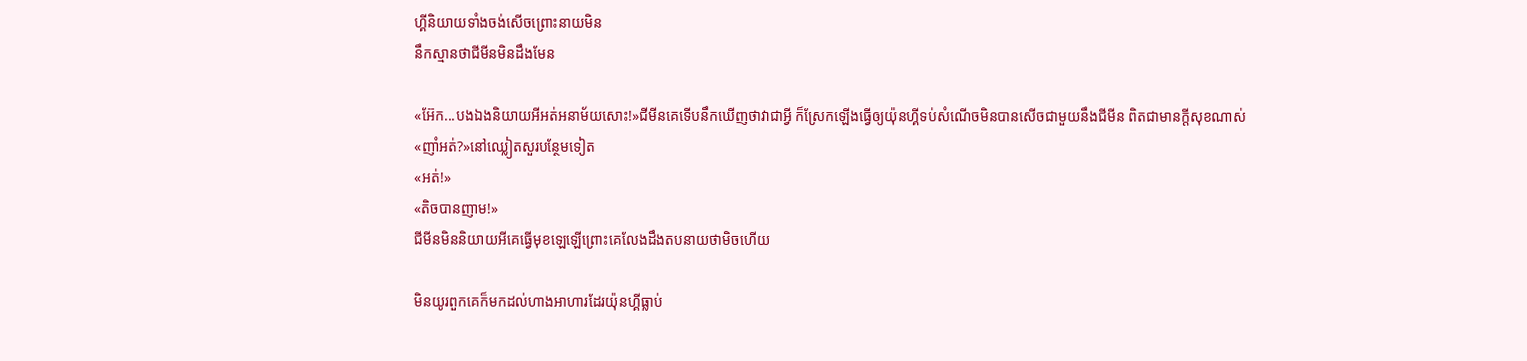ហ្គីនិយាយទាំងចង់សើចព្រោះនាយមិន
នឹកស្មានថាជីមីនមិនដឹងមែន

«អ៊ែក...បងឯងនិយាយអីអត់អនាម័យសោះ!»ជីមីនគេទើបនឹកឃើញថាវាជាអ្វី ក៏ស្រែកឡើងធ្វើឲ្យយ៉ុនហ្គីទប់សំណើចមិនបានសើចជាមួយនឹងជីមីន ពិតជាមានក្ដីសុខណាស់
«ញាំអត់?»នៅឈ្លៀតសួរបន្ថែមទៀត
«អត់!»
«តិចបានញាម!»
ជីមីនមិននិយាយអីគេធ្វើមុខឡេឡើព្រោះគេលែងដឹងតបនាយថាមិចហើយ

មិនយូរពួកគេក៏មកដល់ហាងអាហារដែរយ៉ុនហ្គីធ្លាប់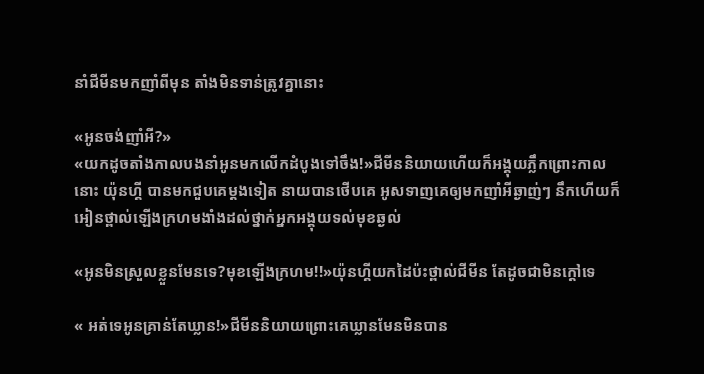នាំជីមីនមកញាំពីមុន តាំងមិនទាន់ត្រូវគ្នានោះ

«អូនចង់ញាំអី?»
«យកដូចតាំងកាលបងនាំអូនមកលើកដំបូងទៅចឹង!»ជីមីននិយាយហើយក៏អង្គុយភ្លឹកព្រោះកាលនោះ យ៉ុនហ្គី បានមកជួបគេម្ដងទៀត នាយបានថើបគេ អូសទាញគេឲ្យមកញាំអីឆ្ងាញ់ៗ នឹកហើយក៏អៀនថ្ពាល់ឡើងក្រហមងាំងដល់ថ្នាក់អ្នកអង្គុយទល់មុខឆ្ងល់

«អូនមិនស្រួលខ្លួនមែនទេ?មុខឡើងក្រហម!!»យ៉ុនហ្គីយកដៃប៉ះថ្ពាល់ជីមីន តែដូចជាមិនក្ដៅទេ

« អត់ទេអូនគ្រាន់តែឃ្លាន!»ជីមីននិយាយព្រោះគេឃ្លានមែនមិនបាន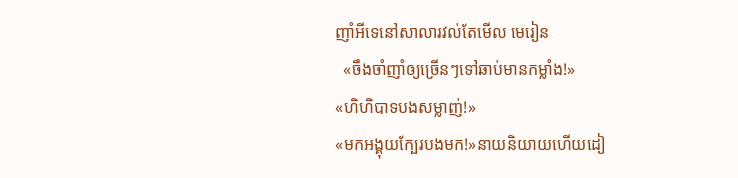ញាំអីទេនៅសាលារវល់តែមើល មេរៀន
  «ចឹងចាំញាំឲ្យច្រើនៗទៅឆាប់មានកម្លាំង!»
«ហិហិបាទបងសម្លាញ់!»
«មកអង្គុយក្បែរបងមក!»នាយនិយាយហើយដៀ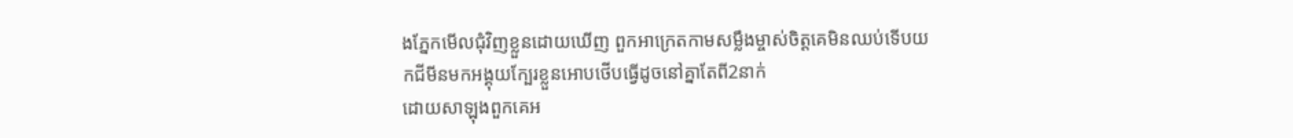ងភ្នែកមើលជុំវិញខ្លួនដោយឃើញ ពួកអាក្រេតកាមសម្លឹងម្ចាស់ចិត្តគេមិនឈប់ទើបយកជីមីនមកអង្គុយក្បែរខ្លួនអោបថើបធ្វើដូចនៅគ្នាតែពី2នាក់
ដោយសាឡុងពួកគេអ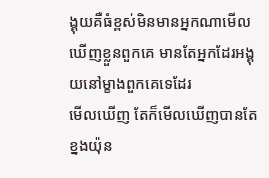ង្គុយគឺធំខ្ពស់មិនមានអ្នកណាមើលឃើញខ្លួនពួកគេ មានតែអ្នកដែរអង្គុយនៅម្ខាងពួកគេទេដែរ
មើលឃើញ តែក៏មើលឃើញបានតែខ្នងយ៉ុន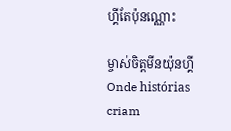ហ្គីតែប៉ុនណ្ណោះ

ម្ចាស់ចិត្តមីនយ៉ុនហ្គីOnde histórias criam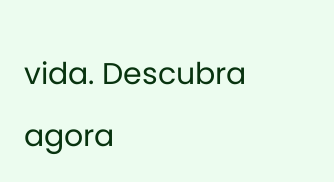vida. Descubra agora